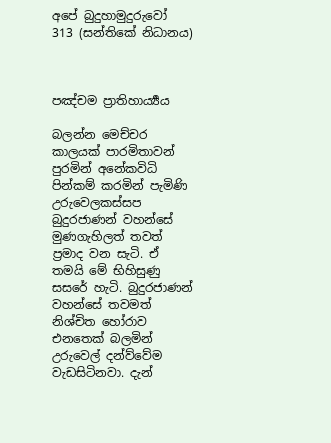අපේ බුදුහාමුදුරුවෝ 313 (සන්තිකේ නිධානය)



පඤ්චම ප්‍රාතිහාර්‍ය්‍යය

බලන්න මෙච්චර කාලයක් පාරමිතාවන් පුරමින් අනේකවිධි පින්කම් කරමින් පැමිණි උරුවෙලකස්සප බුදුරජාණන් වහන්සේ මුණගැහිලත් තවත් ප්‍රමාද වන සැටි. ඒ තමයි මේ භිහිසුණු සසරේ හැටි. බුදුරජාණන් වහන්සේ තවමත් නිශ්චිත හෝරාව එනතෙක් බලමින් උරුවෙල් දන්ව්වේම වැඩසිටිනවා. දැන්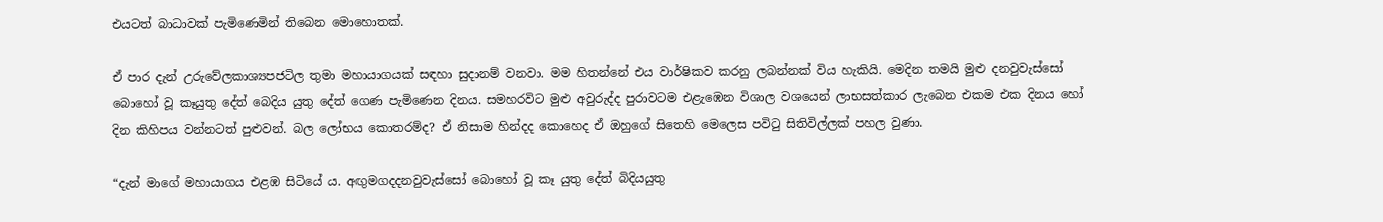එයටත් බාධාවක් පැමිණෙමින් තිබෙන මොහොතක්.

ඒ පාර දැන් උරුවේලකාශ්‍යපජටිල තුමා මහායාගයක් සඳහා සුදානම් වනවා. මම හිතන්නේ එය වාර්ෂිකව කරනු ලබන්නක් විය හැකියි. මෙදින තමයි මුළු දනවුවැස්සෝ බොහෝ වූ කෑයුතු දේත් බෙදිය යුතු දේත් ගෙණ පැමිණෙන දිනය. සමහරවිට මුළු අවුරුද්ද පුරාවටම එළැඹෙන විශාල වශයෙන් ලාභසත්කාර ලැබෙන එකම එක දිනය හෝ දින කිහිපය වන්නටත් පුළුවන්. බල ලෝභය කොතරම්ද? ඒ නිසාම හින්දද කොහෙද ඒ ඔහුගේ සිතෙහි මෙලෙස පවිටු සිතිවිල්ලක් පහල වුණා.

“දැන් මාගේ මහායාගය එළඹ සිටියේ ය. අඟුමගදදනවුවැස්සෝ බොහෝ වූ කෑ යුතු දේත් බිදියයුතු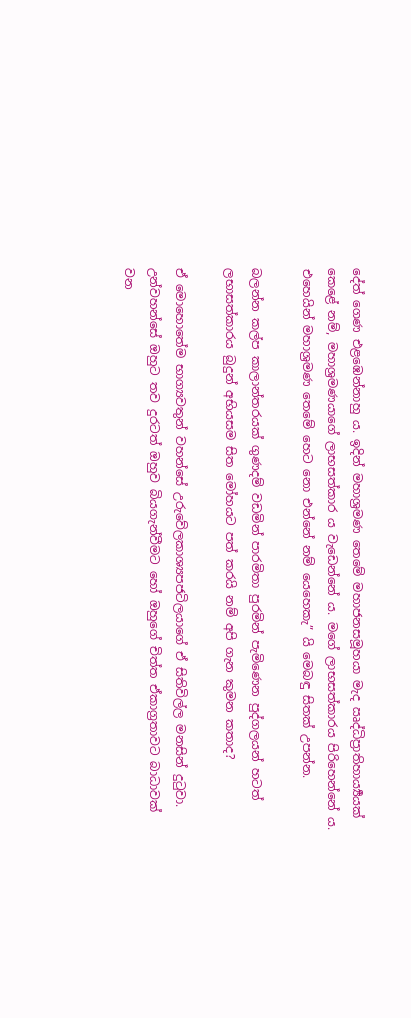දේත් ගෙණ එළඹෙන්නාහු ය. ඉදින් මහාශ්‍රමණ තෙමේ මහාජනසමූහයා මැද ඍද්ධිප්‍රාතිහාර්‍ය්‍යයක් කෙළේ නම්, මහාශ්‍රමණයාගේ ලාභසත්කාර ය වැඩෙන්නේ ය. මගේ ලාභසත්කාරය පිරිහෙන්නේ ය. එහෙයින් මහාශ්‍රමණ තෙමේ හෙට නො එන්නේ නම් යෙහෙකැ” යි මෙබඳු සිතක් උපන්න.

බලන්න කල්ප කාලාන්තරයක් ගුණදම් වඩමින් පාරමිතා පුරමින් පැමිණෙන පුද්ගලයන් හටත් ලභාසත්කාරය බුදුන් අභියසම සිත මෝහයට පත් කරයි නම් අපි ගැන කුමන කතාද?

ඒ මොහොතේම භාග්‍යවතුන් වහන්සේ උරුවේලකාශ්‍යපජටිලයාගේ ඒ සිතිවිල්ල මනසින් දුටුවා. උන්වහන්සේ ඔහුට තව දුරටත් ඔහුව බියගැන්වීමට හෝ ඔහුගේ චිත්ත ඒකාග්‍රතාවට බාධාවක් වන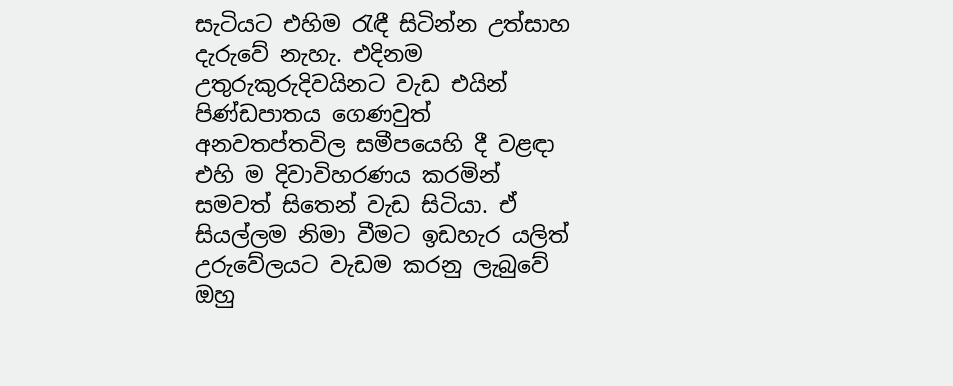සැටියට එහිම රැඳී සිටින්න උත්සාහ දැරුවේ නැහැ. එදිනම උතුරුකුරුදිවයිනට වැඩ එයින් පිණ්ඩපාතය ගෙණවුත් අනවතප්තවිල සමීපයෙහි දී වළඳා එහි ම දිවාවිහරණය කරමින් සමවත් සිතෙන් වැඩ සිටියා. ඒ සියල්ලම නිමා වීමට ඉඩහැර යලිත් උරුවේලයට වැඩම කරනු ලැබුවේ ඔහු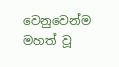වෙනුවෙන්ම මහත් වූ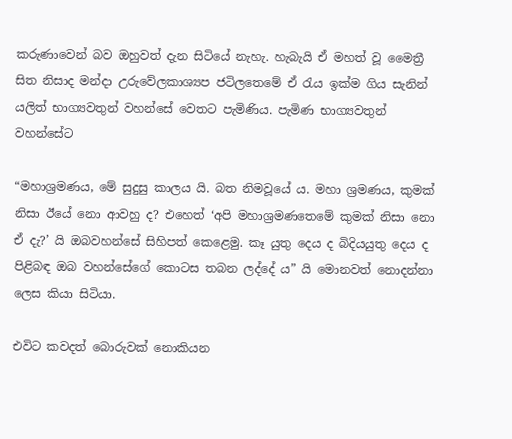කරුණාවෙන් බව ඔහුවත් දැන සිටියේ නැහැ. හැබැයි ඒ මහත් වූ මෛත්‍රී සිත නිසාද මන්දා උරුවේලකාශ්‍යප ජටිලතෙමේ ඒ රැය ඉක්ම ගිය සැනින් යලිත් භාග්‍යවතුන් වහන්සේ වෙතට පැමිණිය. පැමිණ භාග්‍යවතුන් වහන්සේට

“මහාශ්‍රමණය, මේ සුදුසු කාලය යි. බත නිමවූයේ ය. මහා ශ්‍රමණය, කුමක් නිසා ඊයේ නො ආවහු ද? එහෙත් ‘අපි මහාශ්‍රමණතෙමේ කුමක් නිසා නො ඒ දැ?’ යි ඔබවහන්සේ සිහිපත් කෙළෙමු. කෑ යුතු දෙය ද බිදියයුතු දෙය ද පිළිබඳ ඔබ වහන්සේගේ කොටස තබන ලද්දේ ය” යි මොනවත් නොදන්නා ලෙස කියා සිටියා.

එවිට කවදත් බොරුවක් නොකියන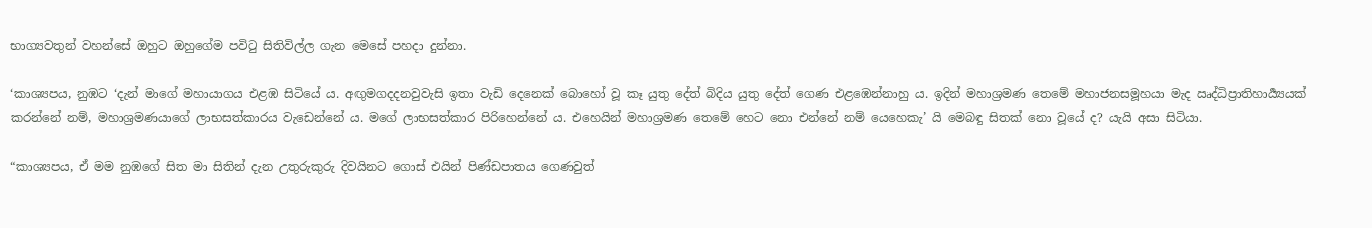භාග්‍යවතුන් වහන්සේ ඔහුට ඔහුගේම පවිටු සිතිවිල්ල ගැන මෙසේ පහදා දුන්නා.

‘කාශ්‍යපය, නුඹට ‘දැන් මාගේ මහායාගය එළඹ සිටියේ ය. අඟුමගදදනවුවැසි ඉතා වැඩි දෙනෙක් බොහෝ වූ කෑ යුතු දේත් බිදිය යුතු දේත් ගෙණ එළඹෙන්නාහු ය. ඉදින් මහාශ්‍රමණ තෙමේ මහාජනසමූහයා මැද ඍද්ධිප්‍රාතිහාර්‍ය්‍යයක් කරන්නේ නම්, මහාශ්‍රමණයාගේ ලාභසත්කාරය වැඩෙන්නේ ය. මගේ ලාභසත්කාර පිරිහෙන්නේ ය. එහෙයින් මහාශ්‍රමණ තෙමේ හෙට නො එන්නේ නම් යෙහෙකැ’ යි මෙබඳු සිතක් නො වූයේ ද? යැයි අසා සිටියා.

“කාශ්‍යපය, ඒ මම නුඹගේ සිත මා සිතින් දැන උතුරුකුරු දිවයිනට ගොස් එයින් පිණ්ඩපාතය ගෙණවුත්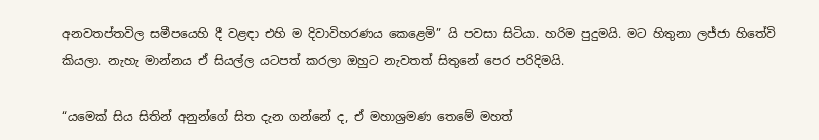අනවතප්තවිල සමීපයෙහි දී වළඳා එහි ම දිවාවිහරණය කෙළෙමි” යි පවසා සිටියා. හරිම පුදුමයි. මට හිතුනා ලජ්ජා හිතේවි කියලා. නැහැ මාන්නය ඒ සියල්ල යටපත් කරලා ඔහුට නැවතත් සිතුනේ පෙර පරිදිමයි.

“යමෙක් සිය සිතින් අනුන්ගේ සිත දැන ගන්නේ ද, ඒ මහාශ්‍රමණ තෙමේ මහත්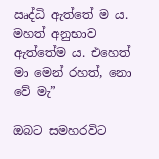ඍද්ධි ඇත්තේ ම ය. මහත් අනුභාව ඇත්තේම ය. එහෙත් මා මෙන් රහත්, නො වේ මැ”

ඔබට සමහරවිට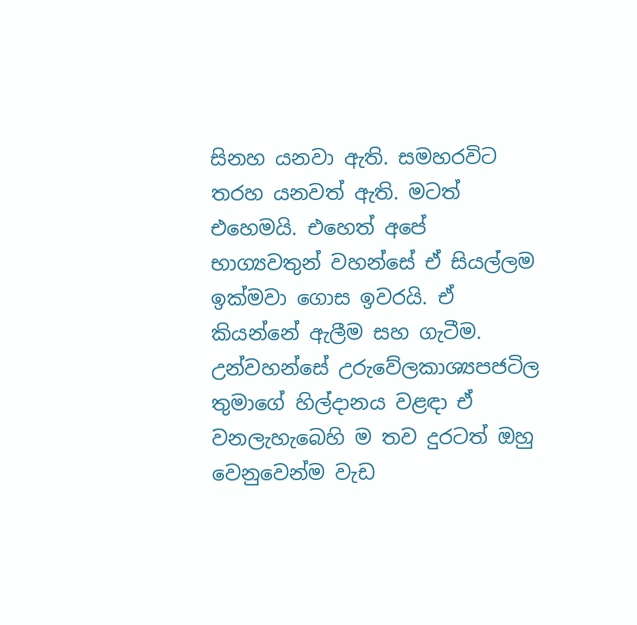සිනහ යනවා ඇති. සමහරවිට තරහ යනවත් ඇති. මටත් එහෙමයි. එහෙත් අපේ භාග්‍යවතුන් වහන්සේ ඒ සියල්ලම ඉක්මවා ගොස ඉවරයි. ඒ කියන්නේ ඇලීම සහ ගැටීම. උන්වහන්සේ උරුවේලකාශ්‍යපජටිල තුමාගේ හිල්දානය වළඳා ඒ වනලැහැබෙහි ම තව දුරටත් ඔහු වෙනුවෙන්ම වැඩ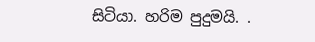සිටියා. හරිම පුදුමයි. .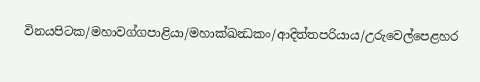විනයපිටක/මහාවග්ගපාළියා/මහාක්ඛන්‍ධකං/ආදිත්තපරියාය/උරුවෙල්පෙළහර